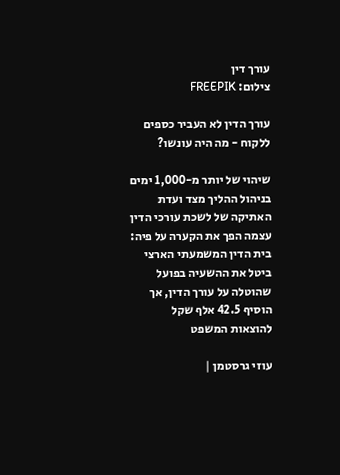עורך דין
צילום: FREEPIK

עורך הדין לא העביר כספים ללקוח - מה היה עונשו?

שיהוי של יותר מ-1,000 ימים בניהול ההליך מצד ועדת האתיקה של לשכת עורכי הדין עצמה הפך את הקערה על פיה: בית הדין המשמעתי הארצי ביטל את ההשעיה בפועל שהוטלה על עורך הדין, אך הוסיף 42.5 אלף שקל להוצאות המשפט

עוזי גרסטמן |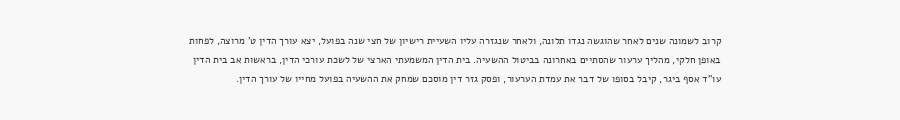קרוב לשמונה שנים לאחר שהוגשה נגדו תלונה, ולאחר שנגזרה עליו השעיית רישיון של חצי שנה בפועל, יצא עורך הדין ט' מרוצה, לפחות באופן חלקי, מהליך ערעור שהסתיים באחרונה בביטול ההשעיה. בית הדין המשמעתי הארצי של לשכת עורכי הדין, בראשות אב בית הדין עו"ד אסף ביגר, קיבל בסופו של דבר את עמדת הערעור, ופסק גזר דין מוסכם שמחק את ההשעיה בפועל מחייו של עורך הדין.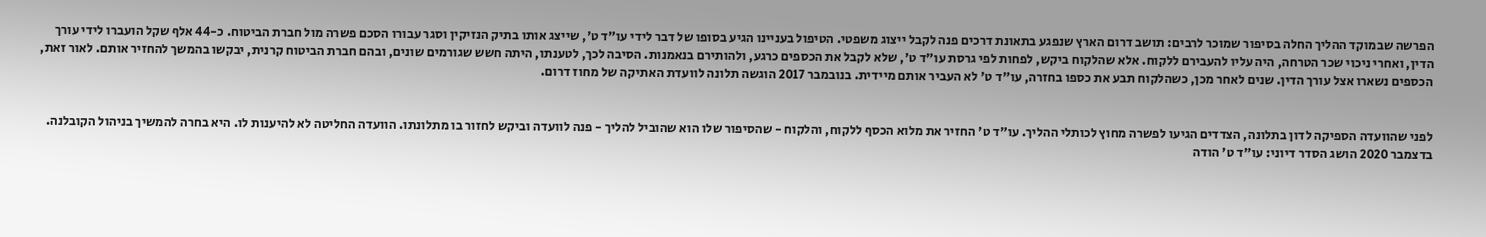הפרשה שבמוקד ההליך החלה בסיפור שמוכר לרבים: תושב דרום הארץ שנפגע בתאונת דרכים פנה לקבל ייצוג משפטי. הטיפול בעניינו הגיע בסופו של דבר לידי עו"ד ט', שייצג אותו בתיק הנזיקין וסגר עבורו הסכם פשרה מול חברת הביטוח. כ-44 אלף שקל הועברו לידי עורך הדין, ואחרי ניכוי שכר הטרחה, היה עליו להעבירם ללקוח. אלא שהלקוח ביקש, לפחות לפי גרסת עו"ד ט', שלא לקבל את הכספים כרגע, ולהותירם בנאמנות. הסיבה לכך, לטענתו, היתה חשש שגורמים שונים, ובהם חברת הביטוח קרנית, יבקשו בהמשך להחזיר אותם. לאור זאת, הכספים נשארו אצל עורך הדין. שנים לאחר מכן, כשהלקוח תבע את כספו בחזרה, עו"ד ט' לא העביר אותם מיידית. בנובמבר 2017 הוגשה תלונה לוועדת האתיקה של מחוז דרום.


לפני שהוועדה הספיקה לדון בתלונה, הצדדים הגיעו לפשרה מחוץ לכותלי ההליך. עו"ד ט' החזיר את מלוא הכסף ללקוח, והלקוח - שהסיפור שלו הוא שהוביל להליך - פנה לוועדה וביקש לחזור בו מתלונתו. הוועדה החליטה לא להיענות לו. היא בחרה להמשיך בניהול הקובלנה. בדצמבר 2020 הושג הסדר דיוני: עו"ד ט' הודה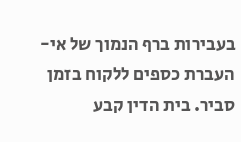בעבירות ברף הנמוך של אי-העברת כספים ללקוח בזמן סביר. בית הדין קבע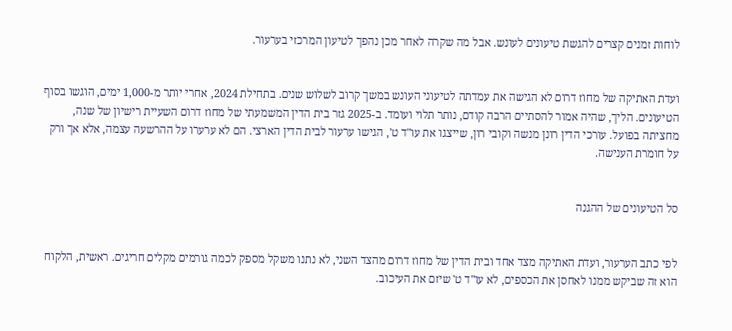לוחות זמנים קצרים להגשת טיעונים לעונש. אבל מה שקרה לאחר מכן נהפך לטיעון המרכזי בערעור.


ועדת האתיקה של מחוז דרום לא הגישה את עמדתה לטיעוני העונש במשך קרוב לשלוש שנים. בתחילת 2024, אחרי יותר מ-1,000 ימים, הוגשו בסוף הטיעונים. הליך, שהיה אמור להסתיים הרבה קודם, נותר תלוי ועומד. ב-2025 גזר בית הדין המשמעתי של מחוז דרום השעיית רישיון של שנה, מחציתה בפועל. עורכי הדין רונן מנשה וקובי רון, שייצגו את עו"ד ט', הגישו ערעור לבית הדין הארצי. הם לא ערערו על ההרשעה עצמה, אלא אך ורק על חומרת הענישה.


סל הטיעונים של ההגנה


לפי כתב הערעור, ועדת האתיקה מצד אחד ובית הדין של מחוז דרום מהצד השני, לא נתנו משקל מספק לכמה גורמים מקלים חריגים. ראשית, הלקוח הוא זה שביקש ממנו לאחסן את הכספים, לא עו"ד ט' שיזם את העיכוב.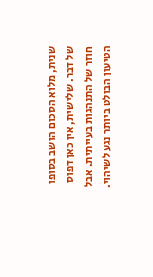שנית, מלוא הסכום הושב בסופו של דבר. שלישית, אין כאן דפוס חוזר של התנהגות בעייתית. אבל הטיעון הבולט ביותר נגע לשיהוי.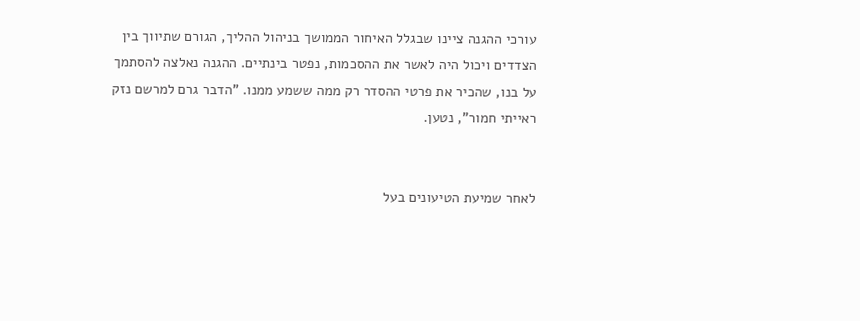עורכי ההגנה ציינו שבגלל האיחור הממושך בניהול ההליך, הגורם שתיווך בין הצדדים ויכול היה לאשר את ההסכמות, נפטר בינתיים. ההגנה נאלצה להסתמך על בנו, שהכיר את פרטי ההסדר רק ממה ששמע ממנו. "הדבר גרם למרשם נזק ראייתי חמור", נטען.


לאחר שמיעת הטיעונים בעל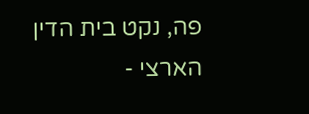פה, נקט בית הדין הארצי -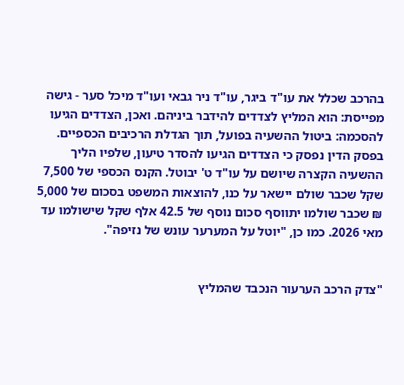בהרכב שכלל את עו"ד ביגר, עו"ד ניר גבאי ועו"ד מיכל סער - גישה מפייסת: הוא המליץ לצדדים להידבר ביניהם. ואכן, הצדדים הגיעו להסכמה: ביטול ההשעיה בפועל, תוך הגדלת הרכיבים הכספיים. בפסק הדין נפסק כי הצדדים הגיעו להסדר טיעון, שלפיו הליך ההשעיה הקצרה שיושם על עו"ד ט' יבוטל. הקנס הכספי של 7,500 שקל שכבר שולם יישאר על כנו, להוצאות המשפט בסכום של 5,000 ₪ שכבר שולמו יתווסף סכום נוסף של 42.5 אלף שקל שישולמו עד מאי 2026. כמו כן, "יוטל על המערער עונש של נזיפה".


"צדק הרכב הערעור הנכבד שהמליץ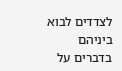לצדדים לבוא ביניהם בדברים על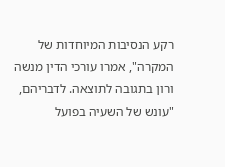רקע הנסיבות המיוחדות של המקרה", אמרו עורכי הדין מנשה ורון בתגובה לתוצאה. לדבריהם, "עונש של השעיה בפועל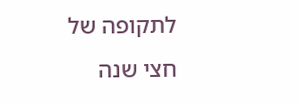לתקופה של חצי שנה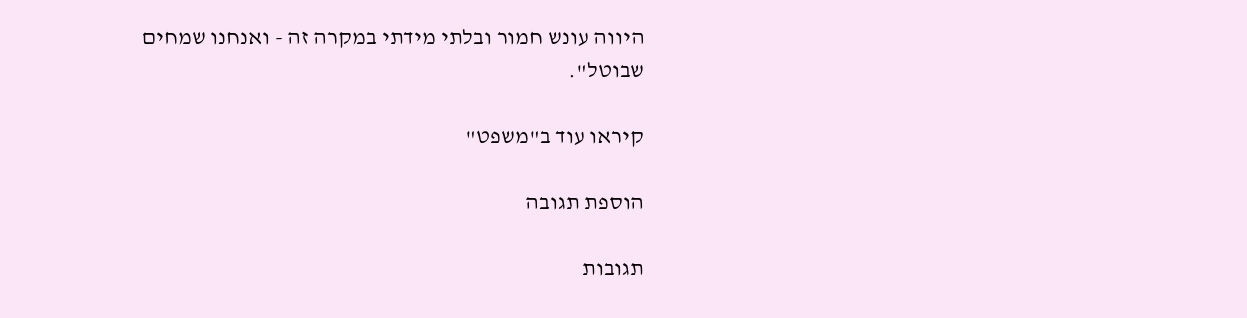היווה עונש חמור ובלתי מידתי במקרה זה - ואנחנו שמחים שבוטל".

קיראו עוד ב"משפט"

הוספת תגובה

תגובות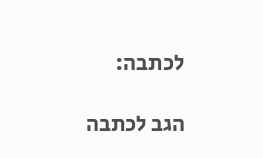לכתבה:

הגב לכתבה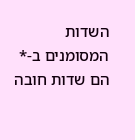השדות המסומנים ב-* הם שדות חובה